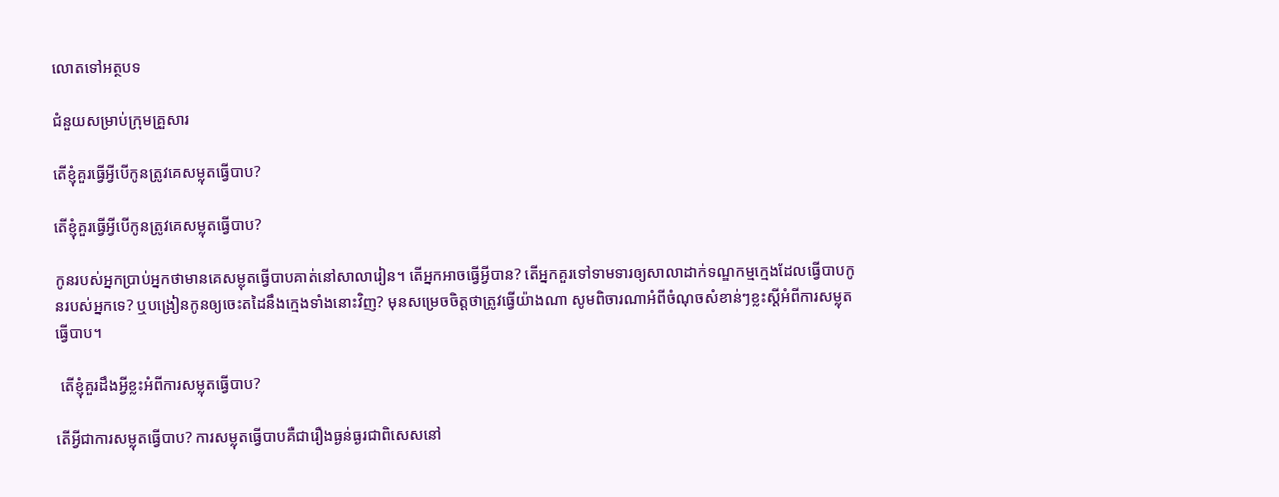លោតទៅអត្ថបទ

ជំនួយសម្រាប់ក្រុមគ្រួសារ

តើខ្ញុំគួរធ្វើអ្វីបើកូនត្រូវគេសម្លុតធ្វើបាប?

តើខ្ញុំគួរធ្វើអ្វីបើកូនត្រូវគេសម្លុតធ្វើបាប?

កូនរបស់អ្នកប្រាប់អ្នកថាមានគេសម្លុតធ្វើបាបគាត់នៅសាលារៀន។ តើអ្នកអាចធ្វើអ្វីបាន? តើអ្នកគួរទៅទាមទារឲ្យសាលាដាក់ទណ្ឌកម្មក្មេងដែលធ្វើបាបកូនរបស់អ្នកទេ? ឬបង្រៀនកូនឲ្យចេះតដៃនឹងក្មេងទាំងនោះវិញ? មុនសម្រេចចិត្តថាត្រូវធ្វើយ៉ាងណា សូមពិចារណាអំពីចំណុចសំខាន់ៗខ្លះស្ដីអំពីការសម្លុតធ្វើបាប។

 តើខ្ញុំគួរដឹងអ្វីខ្លះអំពីការសម្លុតធ្វើបាប?

តើអ្វីជាការសម្លុតធ្វើបាប? ការសម្លុតធ្វើបាបគឺជារឿងធ្ងន់ធ្ងរជាពិសេសនៅ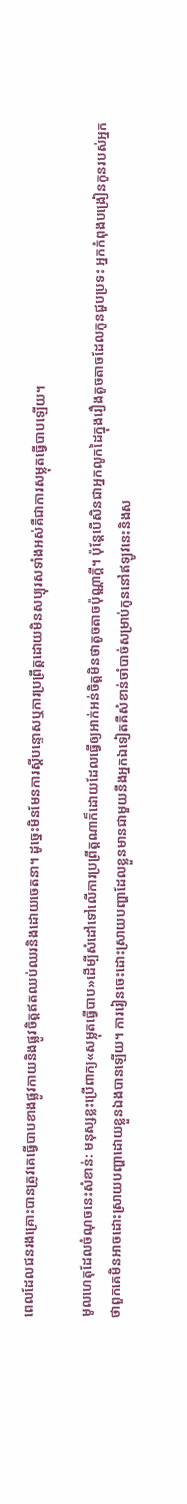ពេលដែលជនរងគ្រោះបានត្រូវគេធ្វើបាបខាងផ្លូវកាយនិងផ្លូវចិត្តឥតឈប់ឈរនិងដោយចេតនា។ ដូច្នេះមិនមែនការស្ដីបន្ទោសឬការប្រព្រឹត្តដោយមិនសប្បុរសទាំងអស់គឺជាការសម្លុតធ្វើបាបឡើយ។

មូលហេតុដែលចំណុចនេះសំខាន់: មនុស្សខ្លះប្រើពាក្យ«សម្លុតធ្វើបាប»ដើម្បីសំដៅទៅលើការប្រព្រឹត្តណាក៏ដោយដែលធ្វើឲ្យអាក់អន់ចិត្តមិនថាតូចតាចប៉ុណ្ណាក្ដី។ ប៉ុន្តែបើសិនជាអ្នកលូកដៃក្នុងរឿងតូចតាចដែលកូនជួបប្រទះ អ្នកកំពុងបង្រៀនកូនរបស់អ្នកថាពួកគេមិនអាចដោះស្រាយបញ្ហាដោយខ្លួនឯងបានឡើយ។ ការរៀនចេះដោះស្រាយបញ្ហាដែលខ្លួនមានជាមួយនឹងអ្នកឯទៀតគឺសំខាន់ចាំបាច់សម្រាប់កូននៅឥឡូវនេះនិងស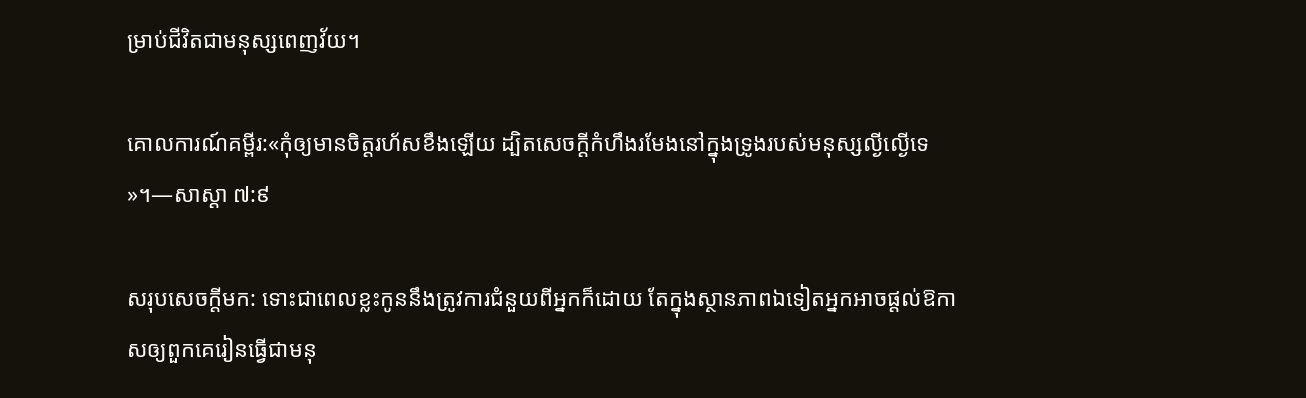ម្រាប់ជីវិតជាមនុស្សពេញវ័យ។

គោលការណ៍គម្ពីរ:«កុំឲ្យមានចិត្តរហ័សខឹងឡើយ ដ្បិតសេចក្ដីកំហឹងរមែងនៅក្នុងទ្រូងរបស់មនុស្សល្ងីល្ងើទេ»។—សាស្ដា ៧:៩

សរុបសេចក្ដីមក: ទោះជាពេលខ្លះកូននឹងត្រូវការជំនួយពីអ្នកក៏ដោយ តែក្នុងស្ថានភាពឯទៀតអ្នកអាចផ្ដល់ឱកាសឲ្យពួកគេរៀនធ្វើជាមនុ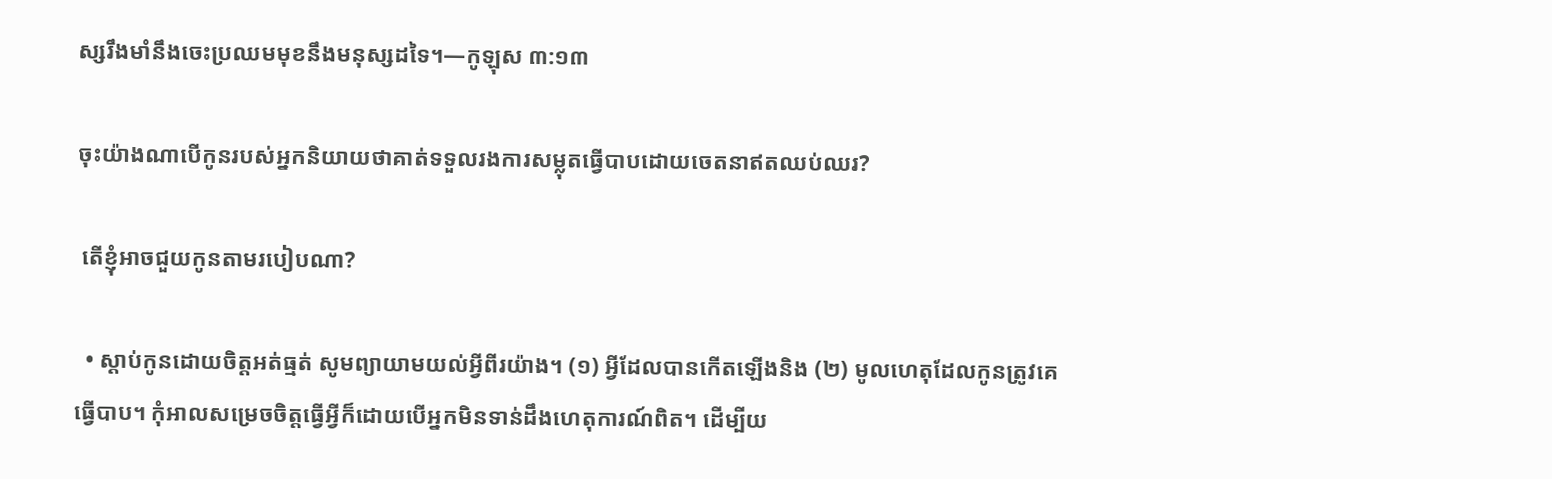ស្សរឹងមាំនឹងចេះប្រឈមមុខនឹងមនុស្សដទៃ។—កូឡុស ៣:១៣

ចុះយ៉ាងណាបើកូនរបស់អ្នកនិយាយថាគាត់ទទួលរងការសម្លុតធ្វើបាបដោយចេតនាឥតឈប់ឈរ?

 តើខ្ញុំអាចជួយកូនតាមរបៀបណា?

  • ស្ដាប់កូនដោយចិត្តអត់ធ្មត់ សូមព្យាយាមយល់អ្វីពីរយ៉ាង។ (១) អ្វីដែលបានកើតឡើងនិង (២) មូលហេតុដែលកូនត្រូវគេធ្វើបាប។ កុំអាលសម្រេចចិត្តធ្វើអ្វីក៏ដោយបើអ្នកមិនទាន់ដឹងហេតុការណ៍ពិត។ ដើម្បីយ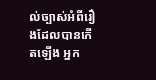ល់ច្បាស់អំពីរឿងដែលបានកើតឡើង អ្នក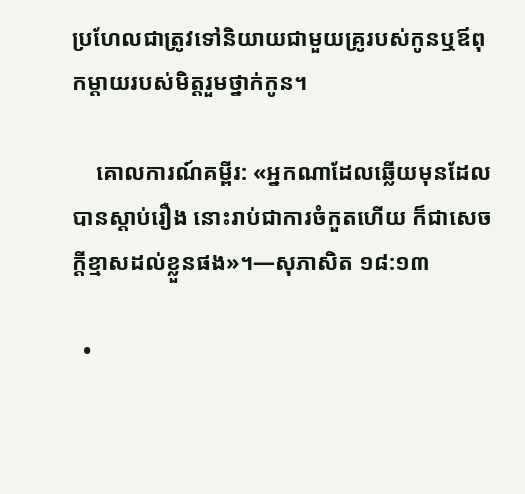ប្រហែលជាត្រូវទៅនិយាយជាមួយគ្រូរបស់កូនឬឪពុកម្ដាយរបស់មិត្តរួមថ្នាក់កូន។

    គោលការណ៍គម្ពីរ: «អ្នកណាដែលឆ្លើយមុនដែលបានស្ដាប់រឿង នោះរាប់ជាការចំកួតហើយ ក៏ជាសេចក្ដីខ្មាសដល់ខ្លួនផង»។—សុភាសិត ១៨:១៣

  •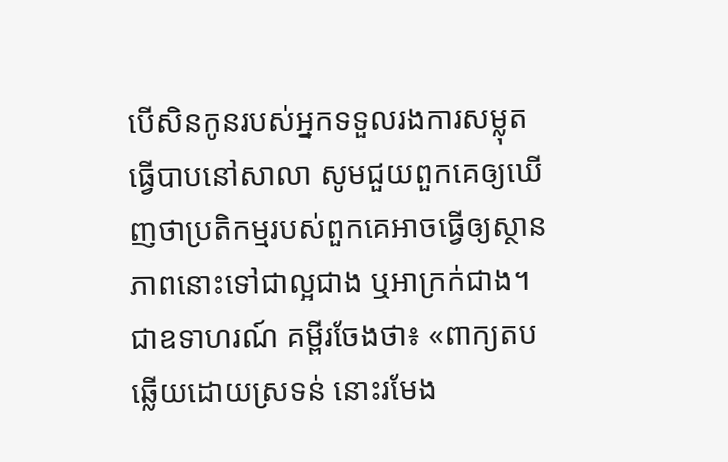បើសិនកូនរបស់អ្នកទទួលរងការសម្លុតធ្វើបាបនៅសាលា សូមជួយពួកគេឲ្យឃើញថាប្រតិកម្មរបស់ពួកគេអាចធ្វើឲ្យស្ថានភាពនោះទៅជាល្អជាង ឬអាក្រក់ជាង។ ជាឧទាហរណ៍ គម្ពីរចែងថា៖ «ពាក្យតបឆ្លើយដោយស្រទន់ នោះរមែង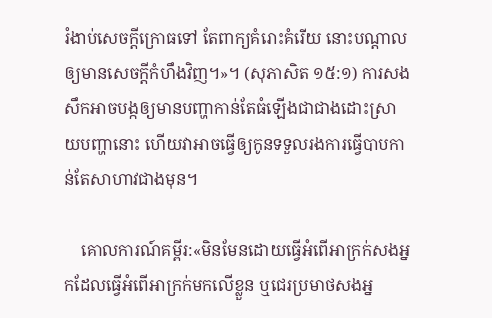រំងាប់សេចក្ដីក្រោធទៅ តែពាក្យគំរោះគំរើយ នោះបណ្ដាលឲ្យមានសេចក្ដីកំហឹងវិញ។»។ (សុភាសិត ១៥:១) ការសងសឹកអាចបង្កឲ្យមានបញ្ហាកាន់តែធំឡើងជាជាងដោះស្រាយបញ្ហានោះ ហើយវាអាចធ្វើឲ្យកូនទទួលរងការធ្វើបាបកាន់តែសាហាវជាងមុន។

    គោលការណ៍គម្ពីរ:«មិនមែនដោយធ្វើអំពើអាក្រក់សងអ្នកដែលធ្វើអំពើអាក្រក់មកលើខ្លួន ឬជេរប្រមាថសងអ្ន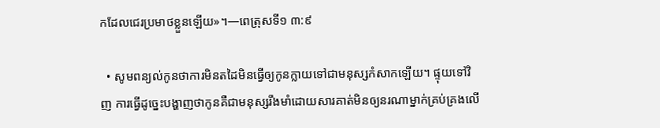កដែលជេរប្រមាថខ្លួនឡើយ»។—ពេត្រុសទី១ ៣:៩

  • សូមពន្យល់កូនថាការមិនតដៃមិនធ្វើឲ្យកូនក្លាយទៅជាមនុស្សកំសាកឡើយ។ ផ្ទុយទៅវិញ ការធ្វើដូច្នេះបង្ហាញថាកូនគឺជាមនុស្សរឹងមាំដោយសារគាត់មិនឲ្យនរណាម្នាក់គ្រប់គ្រងលើ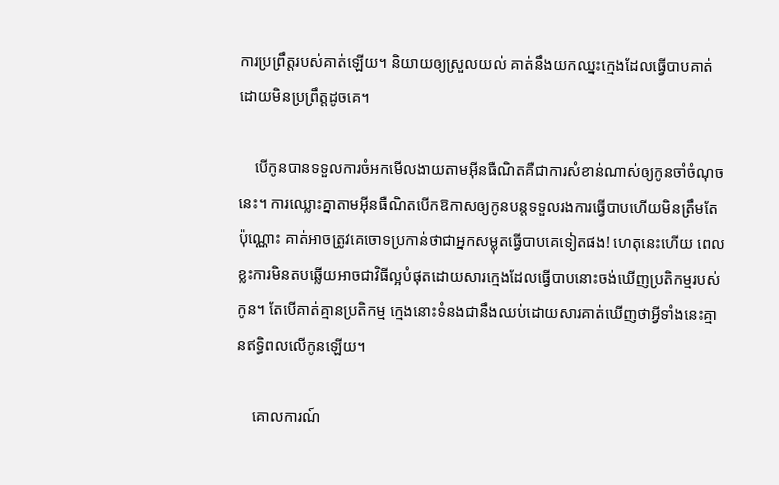ការប្រព្រឹត្តរបស់គាត់ឡើយ។ និយាយឲ្យស្រួលយល់ គាត់នឹងយកឈ្នះក្មេងដែលធ្វើបាបគាត់ដោយមិនប្រព្រឹត្តដូចគេ។

    បើកូនបានទទួលការចំអកមើលងាយតាមអ៊ីនធឺណិតគឺជាការសំខាន់ណាស់ឲ្យកូនចាំចំណុចនេះ។ ការឈ្លោះគ្នាតាមអ៊ីនធឺណិតបើកឱកាសឲ្យកូនបន្តទទួលរងការធ្វើបាបហើយមិនត្រឹមតែប៉ុណ្ណោះ គាត់អាចត្រូវគេចោទប្រកាន់ថាជាអ្នកសម្លុតធ្វើបាបគេទៀតផង! ហេតុនេះហើយ ពេលខ្លះការមិនតបឆ្លើយអាចជាវិធីល្អបំផុតដោយសារក្មេងដែលធ្វើបាបនោះចង់ឃើញប្រតិកម្មរបស់កូន។ តែបើគាត់គ្មានប្រតិកម្ម ក្មេងនោះទំនងជានឹងឈប់ដោយសារគាត់ឃើញថាអ្វីទាំងនេះគ្មានឥទ្ធិពលលើកូនឡើយ។

    គោលការណ៍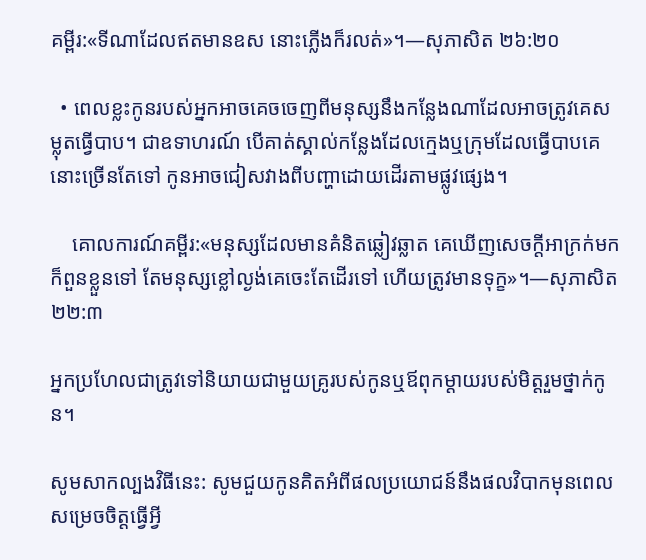គម្ពីរ:«ទីណាដែលឥតមានឧស នោះភ្លើងក៏រលត់»។—សុភាសិត ២៦:២០

  • ពេលខ្លះកូនរបស់អ្នកអាចគេចចេញពីមនុស្សនឹងកន្លែងណាដែលអាចត្រូវគេសម្លុតធ្វើបាប។ ជាឧទាហរណ៍ បើគាត់ស្គាល់កន្លែងដែលក្មេងឬក្រុមដែលធ្វើបាបគេនោះច្រើនតែទៅ កូនអាចជៀសវាងពីបញ្ហាដោយដើរតាមផ្លូវផ្សេង។

    គោលការណ៍គម្ពីរ:«មនុស្សដែលមានគំនិតឆ្លៀវឆ្លាត គេឃើញសេចក្ដីអាក្រក់មក ក៏ពួនខ្លួនទៅ តែមនុស្សខ្លៅល្ងង់គេចេះតែដើរទៅ ហើយត្រូវមានទុក្ខ»។—សុភាសិត ២២:៣

អ្នកប្រហែលជាត្រូវទៅនិយាយជាមួយគ្រូរបស់កូនឬឪពុកម្ដាយរបស់មិត្តរួមថ្នាក់កូន។

សូមសាកល្បងវិធីនេះ: សូមជួយកូនគិតអំពីផលប្រយោជន៍នឹងផលវិបាកមុនពេលសម្រេចចិត្តធ្វើអ្វី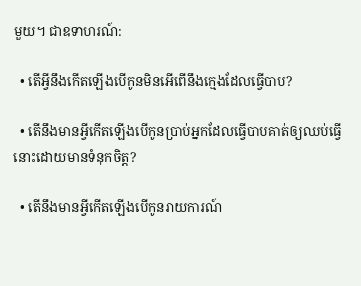មួយ។ ជាឧទាហរណ៍:

  • តើអ្វីនឹងកើតឡើងបើកូនមិនអើពើនឹងក្មេងដែលធ្វើបាប?

  • តើនឹងមានអ្វីកើតឡើងបើកូនប្រាប់អ្នកដែលធ្វើបាបគាត់ឲ្យឈប់ធ្វើនោះដោយមានទំនុកចិត្ត?

  • តើនឹងមានអ្វីកើតឡើងបើកូនរាយការណ៍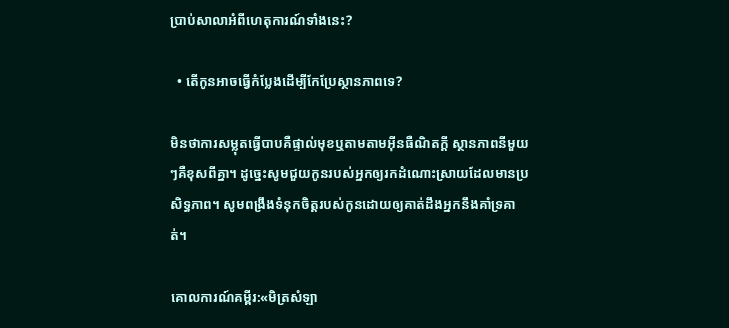ប្រាប់សាលាអំពីហេតុការណ៍ទាំងនេះ?

  • តើកូនអាចធ្វើកំប្លែងដើម្បីកែប្រែស្ថានភាពទេ?

មិនថាការសម្លុតធ្វើបាបគឺផ្ទាល់មុខឬតាមតាមអ៊ីនធឺណិតក្ដី ស្ថានភាពនីមួយៗគឺខុសពីគ្នា។ ដូច្នេះសូមជួយកូនរបស់អ្នកឲ្យរកដំណោះស្រាយដែលមានប្រសិទ្ធភាព។ សូមពង្រឹងទំនុកចិត្តរបស់កូនដោយឲ្យគាត់ដឹងអ្នកនឹងគាំទ្រគាត់។

គោលការណ៍គម្ពីរ:«មិត្រសំឡា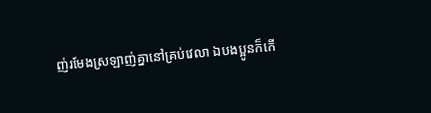ញ់រមែងស្រឡាញ់គ្នានៅគ្រប់វេលា ឯបងប្អូនក៏កើ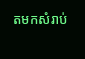តមកសំរាប់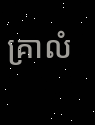គ្រាលំ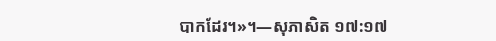បាកដែរ។»។—សុភាសិត ១៧:១៧